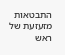התבטאות מזעזעת של ראש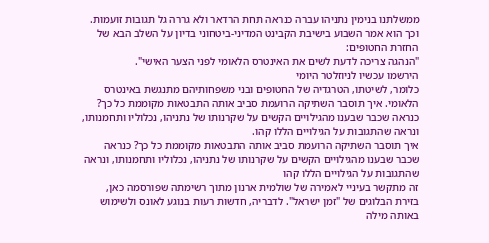ממשלתנו בנימין נתניהו עברה כנראה תחת הרדאר ולא גררה גל תגובות זועמות. וכך הוא אמר השבוע בישיבת הקבינט המדיני-ביטחוני בדיון על השלב הבא של החזרת החטופים:
"הנהגה צריכה לדעת לשים את האינטרס הלאומי לפני הצער האישי".
הירשמו עכשיו לניוזלטר היומי
כלומר, לשיטתו, הטרגדיה של החטופים ובני משפחותיהם מתנגשת באינטרס הלאומי. איך תוסבר השתיקה הרועמת סביב אותה התבטאות מקוממת כל כך? כנראה שכבר שבענו מהגילויים הקשים על שקרנותו של נתניהו, נכלוליו ותחמנותו, ונראה שהתגובות על הגילויים הללו קהו.
איך תוסבר השתיקה הרועמת סביב אותה התבטאות מקוממת כל כך? כנראה שכבר שבענו מהגילויים הקשים על שקרנותו של נתניהו, נכלוליו ותחמנותו, ונראה שהתגובות על הגילויים הללו קהו
זה מתקשר בעיניי לאמירה של שולמית ארנון מתוך רשימתה שפורסמה כאן, בזירת הבלוגים של "זמן ישראל". לדבריה, חדשות רעות בנוגע לאונס ולשימוש באותה מילה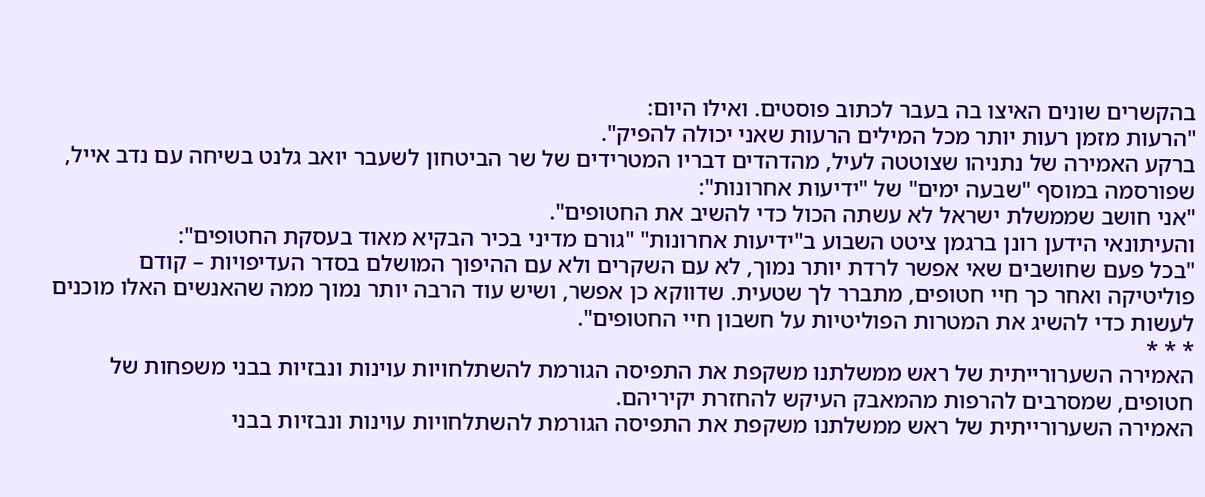בהקשרים שונים האיצו בה בעבר לכתוב פוסטים. ואילו היום:
"הרעות מזמן רעות יותר מכל המילים הרעות שאני יכולה להפיק".
ברקע האמירה של נתניהו שצוטטה לעיל, מהדהדים דבריו המטרידים של שר הביטחון לשעבר יואב גלנט בשיחה עם נדב אייל, שפורסמה במוסף "שבעה ימים" של "ידיעות אחרונות":
"אני חושב שממשלת ישראל לא עשתה הכול כדי להשיב את החטופים".
והעיתונאי הידען רונן ברגמן ציטט השבוע ב"ידיעות אחרונות" "גורם מדיני בכיר הבקיא מאוד בעסקת החטופים":
"בכל פעם שחושבים שאי אפשר לרדת יותר נמוך, לא עם השקרים ולא עם ההיפוך המושלם בסדר העדיפויות – קודם פוליטיקה ואחר כך חיי חטופים, מתברר לך שטעית. שדווקא כן אפשר, ושיש עוד הרבה יותר נמוך ממה שהאנשים האלו מוכנים לעשות כדי להשיג את המטרות הפוליטיות על חשבון חיי החטופים".
* * *
האמירה השערורייתית של ראש ממשלתנו משקפת את התפיסה הגורמת להשתלחויות עוינות ונבזיות בבני משפחות של חטופים, שמסרבים להרפות מהמאבק העיקש להחזרת יקיריהם.
האמירה השערורייתית של ראש ממשלתנו משקפת את התפיסה הגורמת להשתלחויות עוינות ונבזיות בבני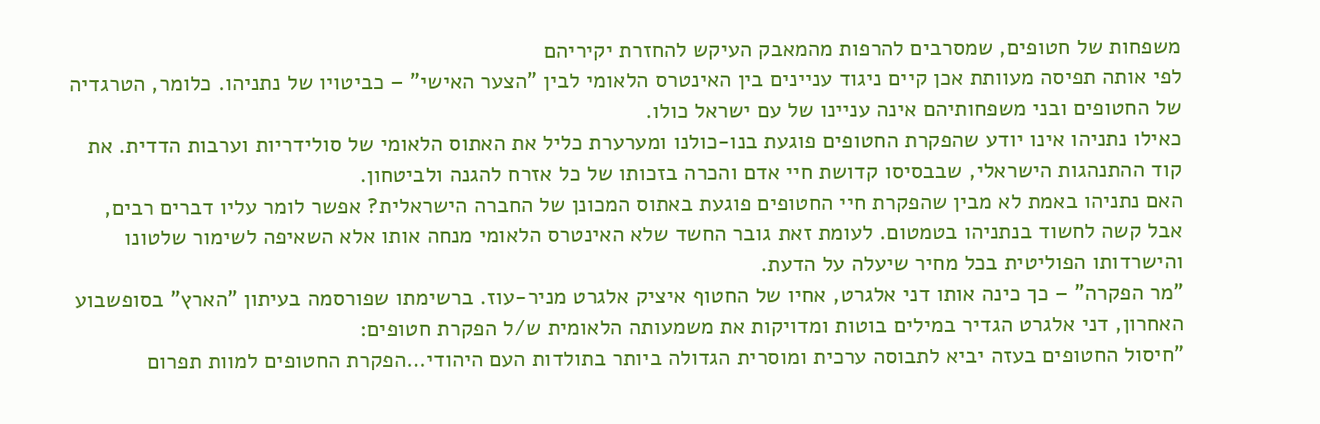משפחות של חטופים, שמסרבים להרפות מהמאבק העיקש להחזרת יקיריהם
לפי אותה תפיסה מעוותת אכן קיים ניגוד עניינים בין האינטרס הלאומי לבין "הצער האישי" – כביטויו של נתניהו. כלומר, הטרגדיה של החטופים ובני משפחותיהם אינה עניינו של עם ישראל כולו.
כאילו נתניהו אינו יודע שהפקרת החטופים פוגעת בנו-כולנו ומערערת כליל את האתוס הלאומי של סולידריות וערבות הדדית. את קוד ההתנהגות הישראלי, שבבסיסו קדושת חיי אדם והכרה בזכותו של כל אזרח להגנה ולביטחון.
האם נתניהו באמת לא מבין שהפקרת חיי החטופים פוגעת באתוס המכונן של החברה הישראלית? אפשר לומר עליו דברים רבים, אבל קשה לחשוד בנתניהו בטמטום. לעומת זאת גובר החשד שלא האינטרס הלאומי מנחה אותו אלא השאיפה לשימור שלטונו והישרדותו הפוליטית בכל מחיר שיעלה על הדעת.
"מר הפקרה" – כך כינה אותו דני אלגרט, אחיו של החטוף איציק אלגרט מניר-עוז. ברשימתו שפורסמה בעיתון "הארץ" בסופשבוע האחרון, דני אלגרט הגדיר במילים בוטות ומדויקות את משמעותה הלאומית ש/ל הפקרת חטופים:
"חיסול החטופים בעזה יביא לתבוסה ערכית ומוסרית הגדולה ביותר בתולדות העם היהודי…הפקרת החטופים למוות תפרום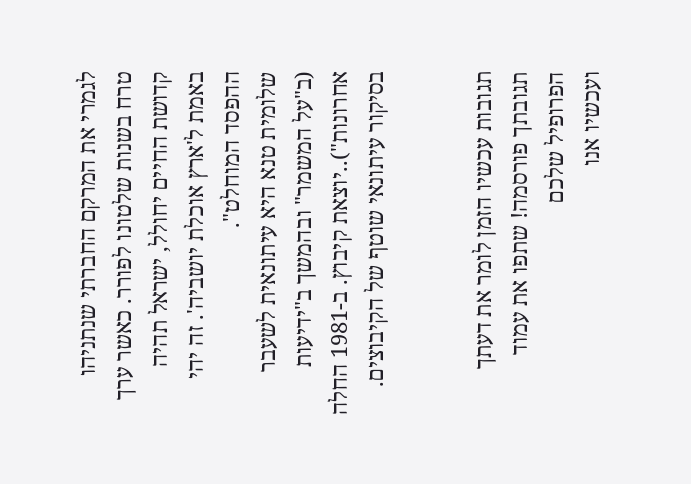לגמרי את המרקם החברתי שנתניהו טרח בשנות שלטונו לפורר. כאשר ערך קדושת החיים יחולל, ישראל תהיה באמת ל'ארץ אוכלת יושביה'. זה יהי ההפסד המוחלט".
שלומית טנא היא עיתונאית לשעבר (ב"על המשמר" ובהמשך ב"ידיעות אחרונות")..יוצאת קיבוץ. ב-1981 החלה בסיקור עיתונאי שוטף של הקיבוצים.


תגובות עכשיו הזמן לומר את דעתך
תגובתך פורסמה! שתפו את עמוד הפרופיל שלכם
ועכשיו אנו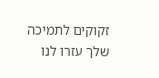זקוקים לתמיכה שלך עזרו לנו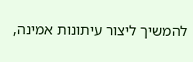להמשיך ליצור עיתונות אמינה,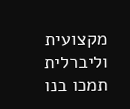מקצועית וליברלית
תמכו בנו